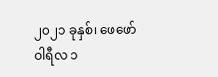၂၀၂၁ ခုနှစ်၊ ဖေဖော်ဝါရီလ ၁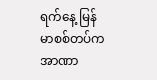ရက်နေ့ မြန်မာစစ်တပ်က အာဏာ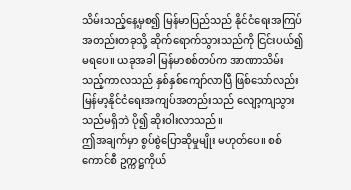သိမ်းသည့်နေ့မှစ၍ မြန်မာပြည်သည် နိုင်ငံရေးအကြပ်အတည်းတခုသို့ ဆိုက်ရောက်သွားသည်ကို ငြင်းပယ်၍မရပေ။ ယခုအခါ မြန်မာစစ်တပ်က အာဏာသိမ်းသည့်ကာလသည် နှစ်နှစ်ကျော်လာပြီ ဖြစ်သော်လည်း မြန်မာ့နိုင်ငံရေးအကျပ်အတည်းသည် လျော့ကျသွားသည်မရှိဘဲ ပို၍ ဆိုးဝါးလာသည်။
ဤအချက်မှာ စွပ်စွဲပြောဆိုမှုမျိုး မဟုတ်ပေ။ စစ်ကောင်စီ ဥက္ကဋ္ဌကိုယ်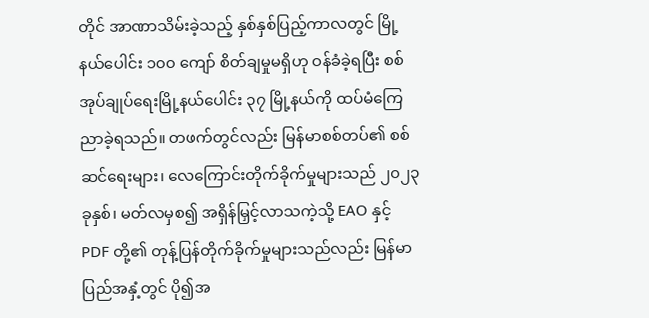တိုင် အာဏာသိမ်းခဲ့သည့် နှစ်နှစ်ပြည့်ကာလတွင် မြို့နယ်ပေါင်း ၁၀၀ ကျော် စိတ်ချမှုမရှိဟု ဝန်ခံခဲ့ရပြီး စစ်အုပ်ချုပ်ရေးမြို့နယ်ပေါင်း ၃၇ မြို့နယ်ကို ထပ်မံကြေညာခဲ့ရသည်။ တဖက်တွင်လည်း မြန်မာစစ်တပ်၏ စစ်ဆင်ရေးများ၊ လေကြောင်းတိုက်ခိုက်မှုများသည် ၂၀၂၃ ခုနှစ်၊ မတ်လမှစ၍ အရှိန်မြှင့်လာသကဲ့သို့ EAO နှင့် PDF တို့၏ တုန့်ပြန်တိုက်ခိုက်မှုများသည်လည်း မြန်မာပြည်အနှံ့တွင် ပို၍အ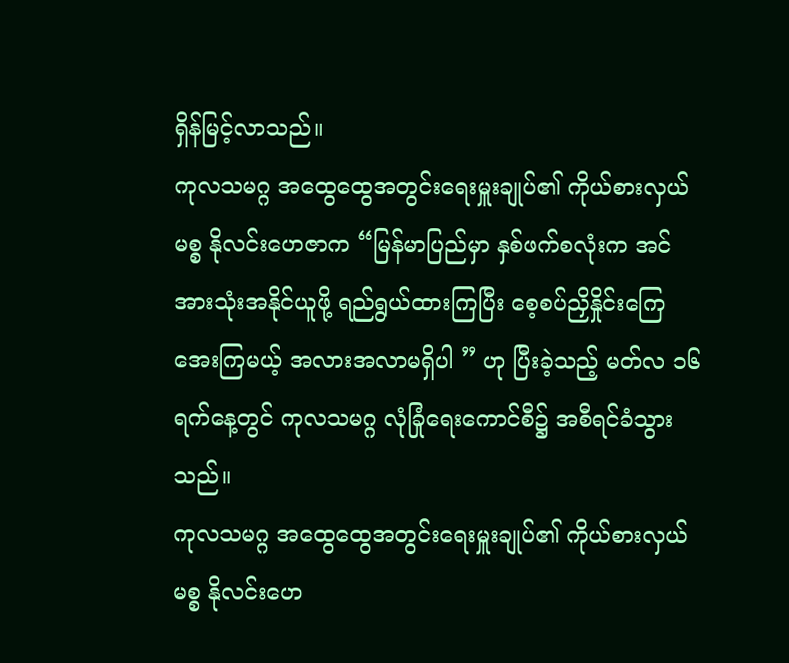ရှိန်မြင့်လာသည်။
ကုလသမဂ္ဂ အထွေထွေအတွင်းရေးမှူးချုပ်၏ ကိုယ်စားလှယ် မစ္စ နိုလင်းဟေဇာက “မြန်မာပြည်မှာ နှစ်ဖက်စလုံးက အင်အားသုံးအနိုင်ယူဖို့ ရည်ရွယ်ထားကြပြီး စေ့စပ်ညှိနှိုင်းကြေအေးကြမယ့် အလားအလာမရှိပါ ” ဟု ပြီးခဲ့သည့် မတ်လ ၁၆ ရက်နေ့တွင် ကုလသမဂ္ဂ လုံခြုံရေးကောင်စီ၌ အစီရင်ခံသွားသည်။
ကုလသမဂ္ဂ အထွေထွေအတွင်းရေးမှူးချုပ်၏ ကိုယ်စားလှယ် မစ္စ နိုလင်းဟေ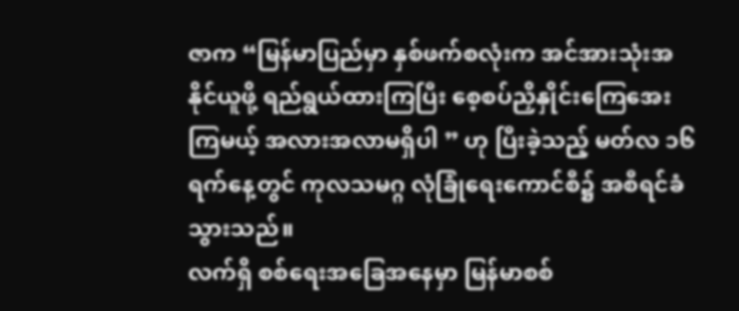ဇာက “မြန်မာပြည်မှာ နှစ်ဖက်စလုံးက အင်အားသုံးအနိုင်ယူဖို့ ရည်ရွယ်ထားကြပြီး စေ့စပ်ညှိနှိုင်းကြေအေးကြမယ့် အလားအလာမရှိပါ ” ဟု ပြီးခဲ့သည့် မတ်လ ၁၆ ရက်နေ့တွင် ကုလသမဂ္ဂ လုံခြုံရေးကောင်စီ၌ အစီရင်ခံသွားသည်။
လက်ရှိ စစ်ရေးအခြေအနေမှာ မြန်မာစစ်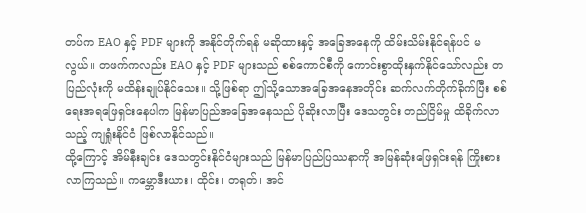တပ်က EAO နှင့် PDF များကို အနိုင်တိုက်ရန် မဆိုထားနှင့် အခြေအနေကို ထိမ်းသိမ်းနိုင်ရန်ပင် မလွယ်။ တဖက်ကလည်း EAO နှင့် PDF များသည် စစ်ကောင်စီကို ကောင်းစွာထိုးနှက်နိုင်သော်လည်း တပြည်လုံးကို မထိန်းချုပ်နိုင်သေး။ သို့ဖြစ်ရာ ဤသို့သောအခြေအနေအတိုင်း ဆက်လက်တိုက်ခိုက်ပြီး စစ်ရေးအရဖြေရှင်းနေပါက မြန်မာပြည်အခြေအနေသည် ပိုဆိုးလာပြီး ဒေသတွင်း တည်ငြိမ်မှု ထိခိုက်လာသည့် ကျရှုံးနိုင်ငံ ဖြစ်လာနိုင်သည်။
ထို့ကြောင့် အိမ်နီးချင်း ဒေသတွင်းနိုင်ငံများသည် မြန်မာပြည်ပြဿနာကို အမြန်ဆုံးဖြေရှင်းရန် ကြိုးစားလာကြသည်။ ကမ္ဘောဒီးယား၊ ထိုင်း၊ တရုတ်၊ အင်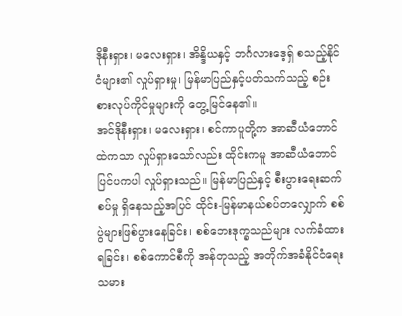ဒိုနီးရှား၊ မလေးရှား၊ အိန္ဒိယနှင့် ဘင်္ဂလားဒေ့ရှ် စသည့်နိုင်ငံများ၏ လှုပ်ရှားမှု၊ မြန်မာပြည်နှင့်ပတ်သက်သည့် စဉ်းစားလုပ်ကိုင်မှုများကို တွေ့မြင်နေ၏။
အင်ဒိုနီးရှား၊ မလေးရှား၊ စင်ကာပူတို့က အာဆီယံဘောင်ထဲကသာ လှုပ်ရှားသော်လည်း ထိုင်းကမူ အာဆီယံဘောင်ပြင်ပကပါ လှုပ်ရှားသည်။ မြန်မာပြည်နှင့် စီးပွားရေးဆက်စပ်မှု ရှိနေသည့်အပြင် ထိုင်း-မြန်မာနယ်စပ်တလျှောက် စစ်ပွဲများဖြစ်ပွားနေခြင်း၊ စစ်ဘေးဒုက္ခသည်များ လက်ခံထားရခြင်း၊ စစ်ကောင်စီကို အန်တုသည့် အတိုက်အခံနိုင်ငံရေးသမား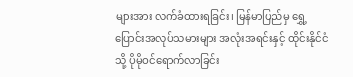များအား လက်ခံထားရခြင်း၊ မြန်မာပြည်မှ ရွှေ့ပြောင်းအလုပ်သမားများ အလုံးအရင်းနှင့် ထိုင်းနိုင်ငံသို့ ပိုမိုဝင်ရောက်လာခြင်း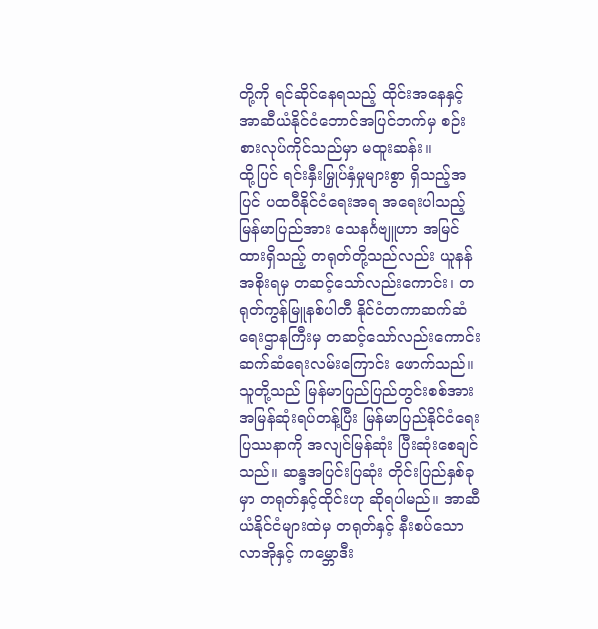တို့ကို ရင်ဆိုင်နေရသည့် ထိုင်းအနေနှင့် အာဆီယံနိုင်ငံဘောင်အပြင်ဘက်မှ စဉ်းစားလုပ်ကိုင်သည်မှာ မထူးဆန်း။
ထို့ပြင် ရင်းနှီးမြှုပ်နှံမှုများစွာ ရှိသည့်အပြင် ပထဝီနိုင်ငံရေးအရ အရေးပါသည့် မြန်မာပြည်အား သေနင်္ဂဗျူဟာ အမြင်ထားရှိသည့် တရုတ်တို့သည်လည်း ယူနန်အစိုးရမှ တဆင့်သော်လည်းကောင်း၊ တရုတ်ကွန်မြူနစ်ပါတီ နိုင်ငံတကာဆက်ဆံရေးဌာနကြီးမှ တဆင့်သော်လည်းကောင်း ဆက်ဆံရေးလမ်းကြောင်း ဖောက်သည်။
သူတို့သည် မြန်မာပြည်ပြည်တွင်းစစ်အား အမြန်ဆုံးရပ်တန့်ပြီး မြန်မာပြည်နိုင်ငံရေးပြဿနာကို အလျင်မြန်ဆုံး ပြီးဆုံးစေချင်သည်။ ဆန္ဒအပြင်းပြဆုံး တိုင်းပြည်နှစ်ခုမှာ တရုတ်နှင့်ထိုင်းဟု ဆိုရပါမည်။ အာဆီယံနိုင်ငံများထဲမှ တရုတ်နှင့် နီးစပ်သော လာအိုနှင့် ကမ္ဘောဒီး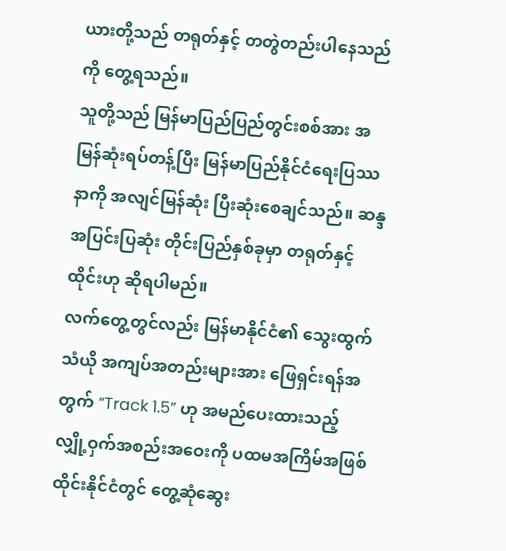ယားတို့သည် တရုတ်နှင့် တတွဲတည်းပါနေသည်ကို တွေ့ရသည်။
သူတို့သည် မြန်မာပြည်ပြည်တွင်းစစ်အား အမြန်ဆုံးရပ်တန့်ပြီး မြန်မာပြည်နိုင်ငံရေးပြဿနာကို အလျင်မြန်ဆုံး ပြီးဆုံးစေချင်သည်။ ဆန္ဒအပြင်းပြဆုံး တိုင်းပြည်နှစ်ခုမှာ တရုတ်နှင့်ထိုင်းဟု ဆိုရပါမည်။
လက်တွေ့တွင်လည်း မြန်မာနိုင်ငံ၏ သွေးထွက်သံယို အကျပ်အတည်းများအား ဖြေရှင်းရန်အတွက် “Track 1.5” ဟု အမည်ပေးထားသည့် လျှို့ဝှက်အစည်းအဝေးကို ပထမအကြိမ်အဖြစ် ထိုင်းနိုင်ငံတွင် တွေ့ဆုံဆွေး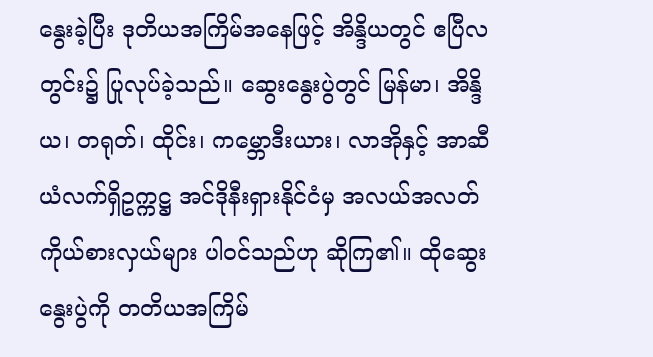နွေးခဲ့ပြီး ဒုတိယအကြိမ်အနေဖြင့် အိန္ဒိယတွင် ဧပြီလတွင်း၌ ပြုလုပ်ခဲ့သည်။ ဆွေးနွေးပွဲတွင် မြန်မာ၊ အိန္ဒိယ၊ တရုတ်၊ ထိုင်း၊ ကမ္ဘောဒီးယား၊ လာအိုနှင့် အာဆီယံလက်ရှိဥက္ကဋ္ဌ အင်ဒိုနီးရှားနိုင်ငံမှ အလယ်အလတ်ကိုယ်စားလှယ်များ ပါဝင်သည်ဟု ဆိုကြ၏။ ထိုဆွေးနွေးပွဲကို တတိယအကြိမ်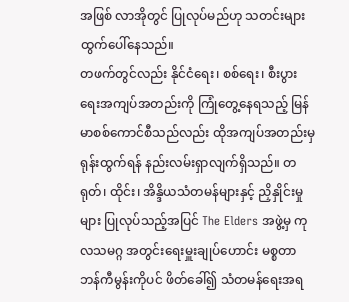အဖြစ် လာအိုတွင် ပြုလုပ်မည်ဟု သတင်းများထွက်ပေါ်နေသည်။
တဖက်တွင်လည်း နိုင်ငံရေး၊ စစ်ရေး၊ စီးပွားရေးအကျပ်အတည်းကို ကြုံတွေ့နေရသည့် မြန်မာစစ်ကောင်စီသည်လည်း ထိုအကျပ်အတည်းမှ ရုန်းထွက်ရန် နည်းလမ်းရှာလျက်ရှိသည်။ တရုတ်၊ ထိုင်း၊ အိန္ဒိယသံတမန်များနှင့် ညှိနှိုင်းမှုများ ပြုလုပ်သည့်အပြင် The Elders အဖွဲ့မှ ကုလသမဂ္ဂ အတွင်းရေးမှူးချုပ်ဟောင်း မစ္စတာ ဘန်ကီမွန်းကိုပင် ဖိတ်ခေါ်၍ သံတမန်ရေးအရ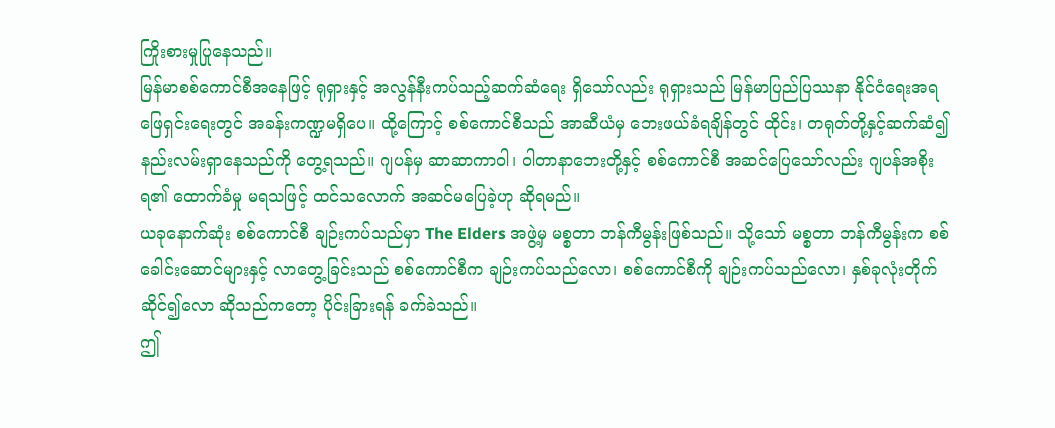ကြိုးစားမှုပြုနေသည်။
မြန်မာစစ်ကောင်စီအနေဖြင့် ရုရှားနှင့် အလွန်နီးကပ်သည့်ဆက်ဆံရေး ရှိသော်လည်း ရုရှားသည် မြန်မာပြည်ပြဿနာ နိုင်ငံရေးအရ ဖြေရှင်းရေးတွင် အခန်းကဏ္ဍမရှိပေ။ ထို့ကြောင့် စစ်ကောင်စီသည် အာဆီယံမှ ဘေးဖယ်ခံရချိန်တွင် ထိုင်း၊ တရုတ်တို့နှင့်ဆက်ဆံ၍ နည်းလမ်းရှာနေသည်ကို တွေ့ရသည်။ ဂျပန်မှ ဆာဆာကာဝါ၊ ဝါတာနာဘေးတို့နှင့် စစ်ကောင်စီ အဆင်ပြေသော်လည်း ဂျပန်အစိုးရ၏ ထောက်ခံမှု မရသဖြင့် ထင်သလောက် အဆင်မပြေခဲ့ဟု ဆိုရမည်။
ယခုနောက်ဆုံး စစ်ကောင်စီ ချဉ်းကပ်သည်မှာ The Elders အဖွဲ့မှ မစ္စတာ ဘန်ကီမွန်းဖြစ်သည်။ သို့သော် မစ္စတာ ဘန်ကီမွန်းက စစ်ခေါင်းဆောင်များနှင့် လာတွေ့ခြင်းသည် စစ်ကောင်စီက ချဉ်းကပ်သည်လော၊ စစ်ကောင်စီကို ချဉ်းကပ်သည်လော၊ နှစ်ခုလုံးတိုက်ဆိုင်၍လော ဆိုသည်ကတော့ ပိုင်းခြားရန် ခက်ခဲသည်။
ဤ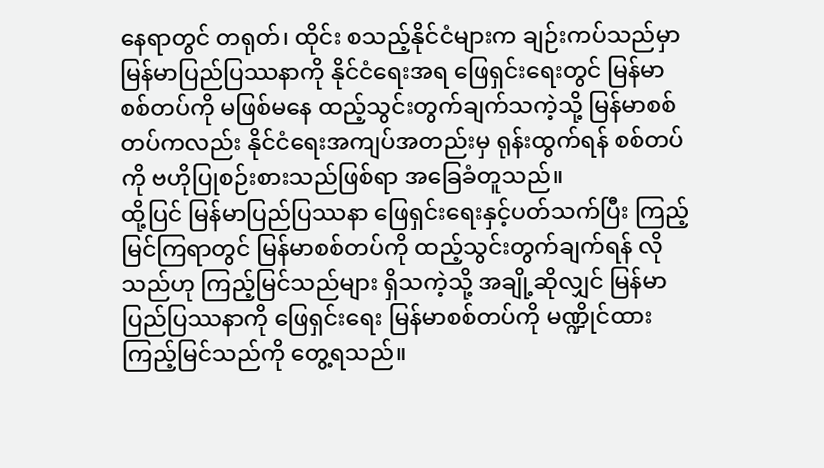နေရာတွင် တရုတ်၊ ထိုင်း စသည့်နိုင်ငံများက ချဉ်းကပ်သည်မှာ မြန်မာပြည်ပြဿနာကို နိုင်ငံရေးအရ ဖြေရှင်းရေးတွင် မြန်မာစစ်တပ်ကို မဖြစ်မနေ ထည့်သွင်းတွက်ချက်သကဲ့သို့ မြန်မာစစ်တပ်ကလည်း နိုင်ငံရေးအကျပ်အတည်းမှ ရုန်းထွက်ရန် စစ်တပ်ကို ဗဟိုပြုစဉ်းစားသည်ဖြစ်ရာ အခြေခံတူသည်။
ထို့ပြင် မြန်မာပြည်ပြဿနာ ဖြေရှင်းရေးနှင့်ပတ်သက်ပြီး ကြည့်မြင်ကြရာတွင် မြန်မာစစ်တပ်ကို ထည့်သွင်းတွက်ချက်ရန် လိုသည်ဟု ကြည့်မြင်သည်များ ရှိသကဲ့သို့ အချို့ဆိုလျှင် မြန်မာပြည်ပြဿနာကို ဖြေရှင်းရေး မြန်မာစစ်တပ်ကို မဏ္ဍိုင်ထား ကြည့်မြင်သည်ကို တွေ့ရသည်။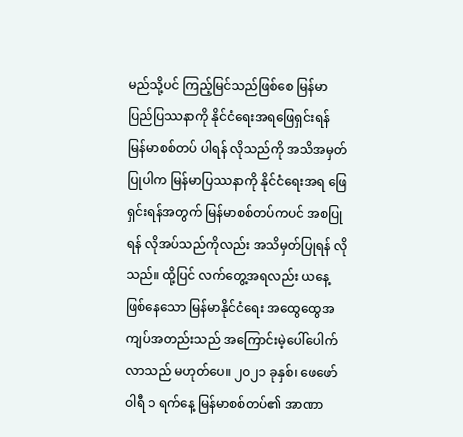မည်သို့ပင် ကြည့်မြင်သည်ဖြစ်စေ မြန်မာပြည်ပြဿနာကို နိုင်ငံရေးအရဖြေရှင်းရန် မြန်မာစစ်တပ် ပါရန် လိုသည်ကို အသိအမှတ်ပြုပါက မြန်မာပြဿနာကို နိုင်ငံရေးအရ ဖြေရှင်းရန်အတွက် မြန်မာစစ်တပ်ကပင် အစပြုရန် လိုအပ်သည်ကိုလည်း အသိမှတ်ပြုရန် လိုသည်။ ထို့ပြင် လက်တွေ့အရလည်း ယနေ့ဖြစ်နေသော မြန်မာနိုင်ငံရေး အထွေထွေအကျပ်အတည်းသည် အကြောင်းမဲ့ပေါ်ပေါက်လာသည် မဟုတ်ပေ။ ၂၀၂၁ ခုနှစ်၊ ဖေဖော်ဝါရီ ၁ ရက်နေ့ မြန်မာစစ်တပ်၏ အာဏာ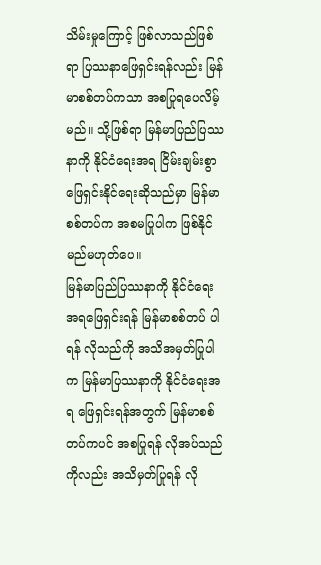သိမ်းမှုကြောင့် ဖြစ်လာသည်ဖြစ်ရာ ပြဿနာဖြေရှင်းရန်လည်း မြန်မာစစ်တပ်ကသာ အစပြုရပေလိမ့်မည်။ သို့ဖြစ်ရာ မြန်မာပြည်ပြဿနာကို နိုင်ငံရေးအရ ငြိမ်းချမ်းစွာ ဖြေရှင်းနိုင်ရေးဆိုသည်မှာ မြန်မာစစ်တပ်က အစမပြုပါက ဖြစ်နိုင်မည်မဟုတ်ပေ။
မြန်မာပြည်ပြဿနာကို နိုင်ငံရေးအရဖြေရှင်းရန် မြန်မာစစ်တပ် ပါရန် လိုသည်ကို အသိအမှတ်ပြုပါက မြန်မာပြဿနာကို နိုင်ငံရေးအရ ဖြေရှင်းရန်အတွက် မြန်မာစစ်တပ်ကပင် အစပြုရန် လိုအပ်သည်ကိုလည်း အသိမှတ်ပြုရန် လို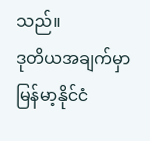သည်။
ဒုတိယအချက်မှာ မြန်မာ့နိုင်ငံ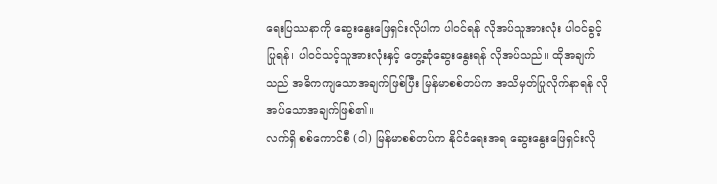ရေးပြဿနာကို ဆွေးနွေးဖြေရှင်းလိုပါက ပါဝင်ရန် လိုအပ်သူအားလုံး ပါဝင်ခွင့်ပြုရန်၊ ပါဝင်သင့်သူအားလုံးနှင့် တွေ့ဆုံဆွေးနွေးရန် လိုအပ်သည်။ ထိုအချက်သည် အဓိကကျသောအချက်ဖြစ်ပြီး မြန်မာစစ်တပ်က အသိမှတ်ပြုလိုက်နာရန် လိုအပ်သောအချက်ဖြစ်၏။
လက်ရှိ စစ်ကောင်စီ (ဝါ) မြန်မာစစ်တပ်က နိုင်ငံရေးအရ ဆွေးနွေးဖြေရှင်းလို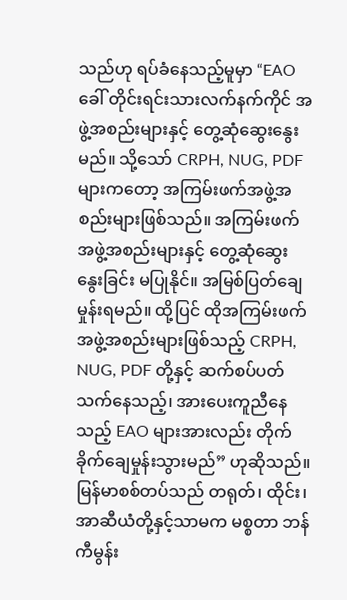သည်ဟု ရပ်ခံနေသည့်မူမှာ “EAO ခေါ် တိုင်းရင်းသားလက်နက်ကိုင် အဖွဲ့အစည်းများနှင့် တွေ့ဆုံဆွေးနွေးမည်။ သို့သော် CRPH, NUG, PDF များကတော့ အကြမ်းဖက်အဖွဲ့အစည်းများဖြစ်သည်။ အကြမ်းဖက်အဖွဲ့အစည်းများနှင့် တွေ့ဆုံဆွေးနွေးခြင်း မပြုနိုင်။ အမြစ်ပြတ်ချေမှုန်းရမည်။ ထို့ပြင် ထိုအကြမ်းဖက်အဖွဲ့အစည်းများဖြစ်သည့် CRPH, NUG, PDF တို့နှင့် ဆက်စပ်ပတ်သက်နေသည့်၊ အားပေးကူညီနေသည့် EAO များအားလည်း တိုက်ခိုက်ချေမှုန်းသွားမည်” ဟုဆိုသည်။
မြန်မာစစ်တပ်သည် တရုတ်၊ ထိုင်း၊ အာဆီယံတို့နှင့်သာမက မစ္စတာ ဘန်ကီမွန်း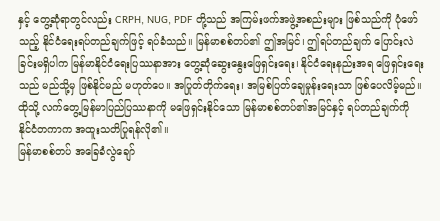နှင့် တွေ့ဆုံရာတွင်လည်း CRPH, NUG, PDF တို့သည် အကြမ်းဖက်အဖွဲ့အစည်းများ ဖြစ်သည်ကို ပုံဖော်သည့် နိုင်ငံရေးရပ်တည်ချက်ဖြင့် ရပ်ခံသည်။ မြန်မာစစ်တပ်၏ ဤအမြင်၊ ဤရပ်တည်ချက် ပြောင်းလဲခြင်းမရှိပါက မြန်မာနိုင်ငံရေးပြဿနာအား တွေ့ဆုံဆွေးနွေးဖြေရှင်းရေး၊ နိုင်ငံရေးနည်းအရ ဖြေရှင်းရေးသည် မည်သို့မှ ဖြစ်နိုင်မည် မဟုတ်ပေ။ အပြုတ်တိုက်ရေး၊ အမြစ်ပြတ်ချေမှုန်းရေးသာ ဖြစ်ပေလိမ့်မည်။ ထိုသို့ လက်တွေ့မြန်မာပြည်ပြဿနာကို မဖြေရှင်းနိုင်သော မြန်မာစစ်တပ်၏အမြင်နှင့် ရပ်တည်ချက်ကို နိုင်ငံတကာက အထူးသတိပြုရန်လို၏။
မြန်မာစစ်တပ် အခြေခံလွဲချော်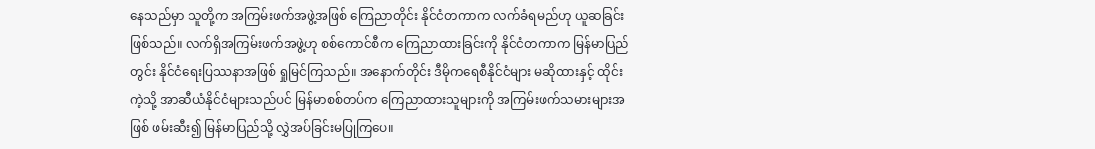နေသည်မှာ သူတို့က အကြမ်းဖက်အဖွဲ့အဖြစ် ကြေညာတိုင်း နိုင်ငံတကာက လက်ခံရမည်ဟု ယူဆခြင်းဖြစ်သည်။ လက်ရှိအကြမ်းဖက်အဖွဲ့ဟု စစ်ကောင်စီက ကြေညာထားခြင်းကို နိုင်ငံတကာက မြန်မာပြည်တွင်း နိုင်ငံရေးပြဿနာအဖြစ် ရှုမြင်ကြသည်။ အနောက်တိုင်း ဒီမိုကရေစီနိုင်ငံများ မဆိုထားနှင့် ထိုင်းကဲ့သို့ အာဆီယံနိုင်ငံများသည်ပင် မြန်မာစစ်တပ်က ကြေညာထားသူများကို အကြမ်းဖက်သမားများအဖြစ် ဖမ်းဆီး၍ မြန်မာပြည်သို့ လွှဲအပ်ခြင်းမပြုကြပေ။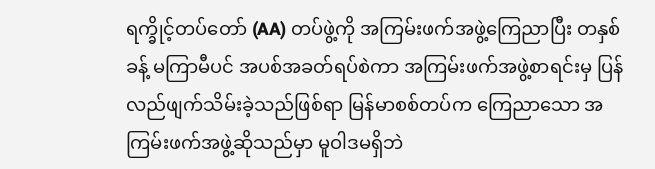ရက္ခိုင့်တပ်တော် (AA) တပ်ဖွဲ့ကို အကြမ်းဖက်အဖွဲ့ကြေညာပြီး တနှစ်ခန့် မကြာမီပင် အပစ်အခတ်ရပ်စဲကာ အကြမ်းဖက်အဖွဲ့စာရင်းမှ ပြန်လည်ဖျက်သိမ်းခဲ့သည်ဖြစ်ရာ မြန်မာစစ်တပ်က ကြေညာသော အကြမ်းဖက်အဖွဲ့ဆိုသည်မှာ မူဝါဒမရှိဘဲ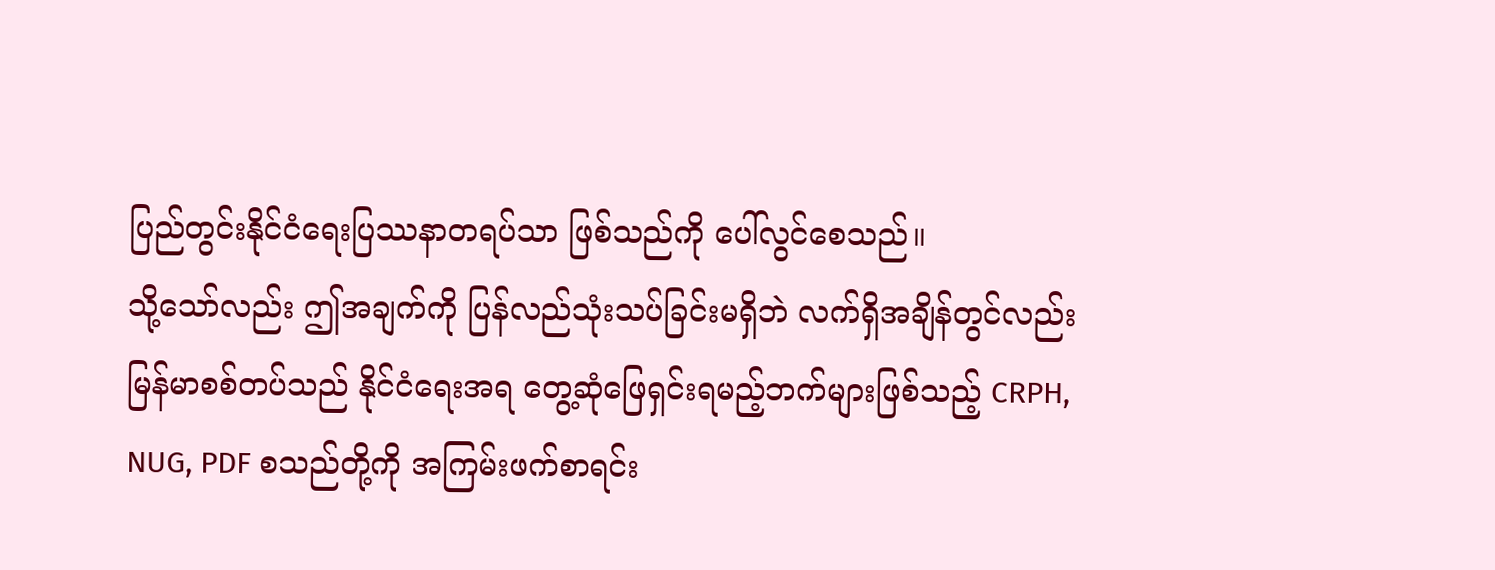ပြည်တွင်းနိုင်ငံရေးပြဿနာတရပ်သာ ဖြစ်သည်ကို ပေါ်လွင်စေသည်။
သို့သော်လည်း ဤအချက်ကို ပြန်လည်သုံးသပ်ခြင်းမရှိဘဲ လက်ရှိအချိန်တွင်လည်း မြန်မာစစ်တပ်သည် နိုင်ငံရေးအရ တွေ့ဆုံဖြေရှင်းရမည့်ဘက်များဖြစ်သည့် CRPH, NUG, PDF စသည်တို့ကို အကြမ်းဖက်စာရင်း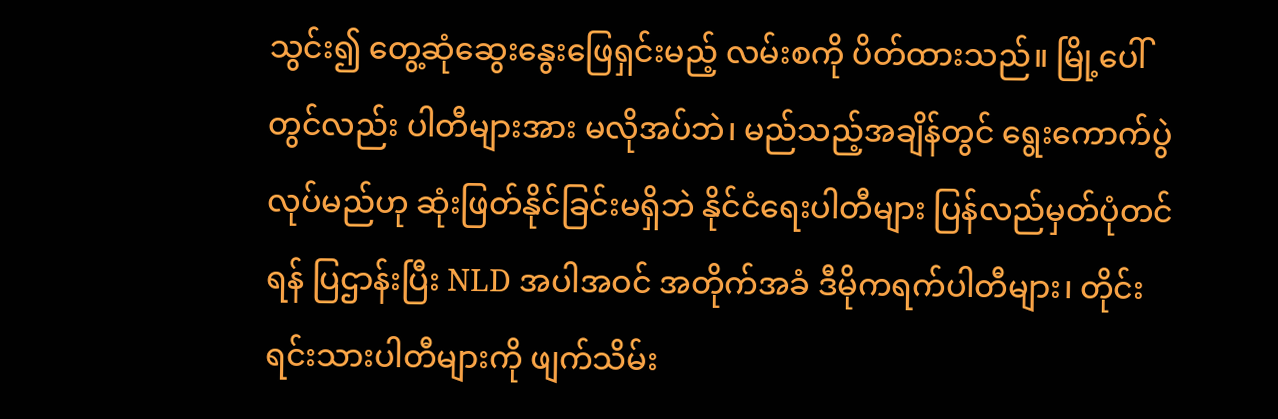သွင်း၍ တွေ့ဆုံဆွေးနွေးဖြေရှင်းမည့် လမ်းစကို ပိတ်ထားသည်။ မြို့ပေါ်တွင်လည်း ပါတီများအား မလိုအပ်ဘဲ၊ မည်သည့်အချိန်တွင် ရွေးကောက်ပွဲလုပ်မည်ဟု ဆုံးဖြတ်နိုင်ခြင်းမရှိဘဲ နိုင်ငံရေးပါတီများ ပြန်လည်မှတ်ပုံတင်ရန် ပြဌာန်းပြီး NLD အပါအဝင် အတိုက်အခံ ဒီမိုကရက်ပါတီများ၊ တိုင်းရင်းသားပါတီများကို ဖျက်သိမ်း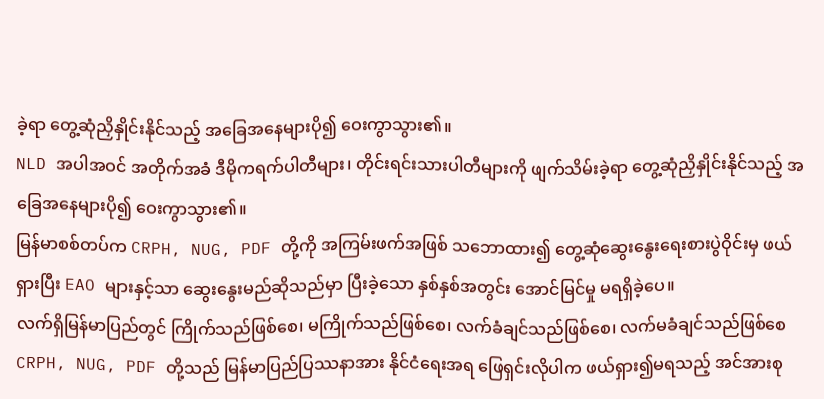ခဲ့ရာ တွေ့ဆုံညှိနှိုင်းနိုင်သည့် အခြေအနေများပို၍ ဝေးကွာသွား၏။
NLD အပါအဝင် အတိုက်အခံ ဒီမိုကရက်ပါတီများ၊ တိုင်းရင်းသားပါတီများကို ဖျက်သိမ်းခဲ့ရာ တွေ့ဆုံညှိနှိုင်းနိုင်သည့် အခြေအနေများပို၍ ဝေးကွာသွား၏။
မြန်မာစစ်တပ်က CRPH, NUG, PDF တို့ကို အကြမ်းဖက်အဖြစ် သဘောထား၍ တွေ့ဆုံဆွေးနွေးရေးစားပွဲဝိုင်းမှ ဖယ်ရှားပြီး EAO များနှင့်သာ ဆွေးနွေးမည်ဆိုသည်မှာ ပြီးခဲ့သော နှစ်နှစ်အတွင်း အောင်မြင်မှု မရရှိခဲ့ပေ။
လက်ရှိမြန်မာပြည်တွင် ကြိုက်သည်ဖြစ်စေ၊ မကြိုက်သည်ဖြစ်စေ၊ လက်ခံချင်သည်ဖြစ်စေ၊ လက်မခံချင်သည်ဖြစ်စေ CRPH, NUG, PDF တို့သည် မြန်မာပြည်ပြဿနာအား နိုင်ငံရေးအရ ဖြေရှင်းလိုပါက ဖယ်ရှား၍မရသည့် အင်အားစု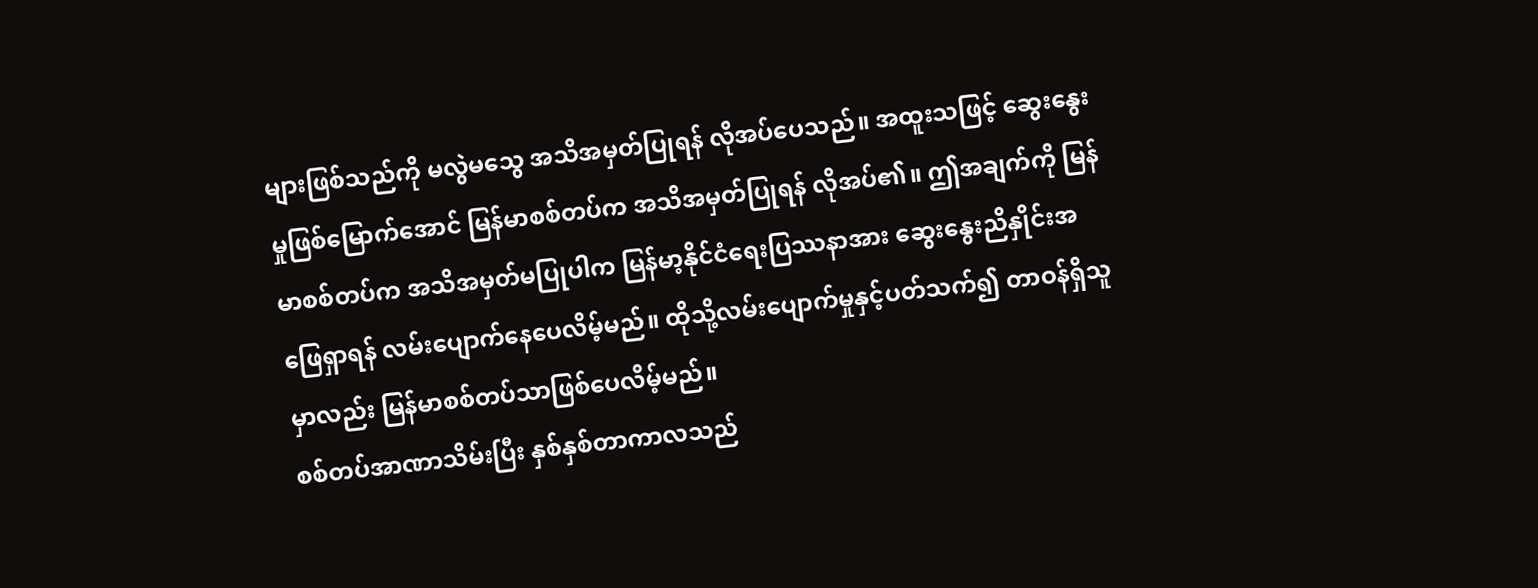များဖြစ်သည်ကို မလွဲမသွေ အသိအမှတ်ပြုရန် လိုအပ်ပေသည်။ အထူးသဖြင့် ဆွေးနွေးမှုဖြစ်မြောက်အောင် မြန်မာစစ်တပ်က အသိအမှတ်ပြုရန် လိုအပ်၏။ ဤအချက်ကို မြန်မာစစ်တပ်က အသိအမှတ်မပြုပါက မြန်မာ့နိုင်ငံရေးပြဿနာအား ဆွေးနွေးညိနှိုင်းအဖြေရှာရန် လမ်းပျောက်နေပေလိမ့်မည်။ ထိုသို့လမ်းပျောက်မှုနှင့်ပတ်သက်၍ တာဝန်ရှိသူမှာလည်း မြန်မာစစ်တပ်သာဖြစ်ပေလိမ့်မည်။
စစ်တပ်အာဏာသိမ်းပြီး နှစ်နှစ်တာကာလသည်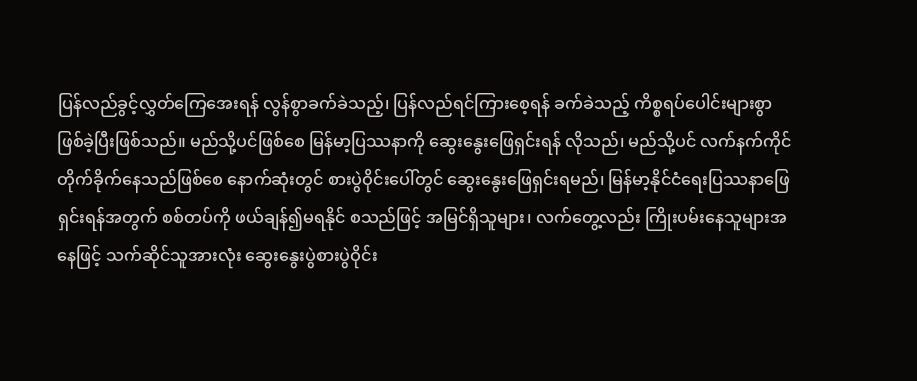ပြန်လည်ခွင့်လွှတ်ကြေအေးရန် လွန်စွာခက်ခဲသည့်၊ ပြန်လည်ရင်ကြားစေ့ရန် ခက်ခဲသည့် ကိစ္စရပ်ပေါင်းများစွာ ဖြစ်ခဲ့ပြီးဖြစ်သည်။ မည်သို့ပင်ဖြစ်စေ မြန်မာ့ပြဿနာကို ဆွေးနွေးဖြေရှင်းရန် လိုသည်၊ မည်သို့ပင် လက်နက်ကိုင်တိုက်ခိုက်နေသည်ဖြစ်စေ နောက်ဆုံးတွင် စားပွဲဝိုင်းပေါ်တွင် ဆွေးနွေးဖြေရှင်းရမည်၊ မြန်မာ့နိုင်ငံရေးပြဿနာဖြေရှင်းရန်အတွက် စစ်တပ်ကို ဖယ်ချန်၍မရနိုင် စသည်ဖြင့် အမြင်ရှိသူများ၊ လက်တွေ့လည်း ကြိုးပမ်းနေသူများအနေဖြင့် သက်ဆိုင်သူအားလုံး ဆွေးနွေးပွဲစားပွဲဝိုင်း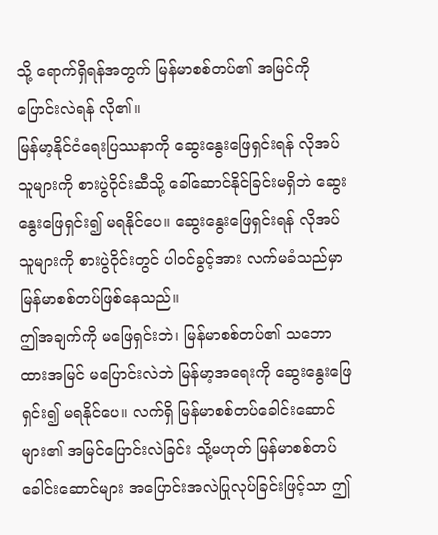သို့ ရောက်ရှိရန်အတွက် မြန်မာစစ်တပ်၏ အမြင်ကို ပြောင်းလဲရန် လို၏။
မြန်မာ့နိုင်ငံရေးပြဿနာကို ဆွေးနွေးဖြေရှင်းရန် လိုအပ်သူများကို စားပွဲဝိုင်းဆီသို့ ခေါ်ဆောင်နိုင်ခြင်းမရှိဘဲ ဆွေးနွေးဖြေရှင်း၍ မရနိုင်ပေ။ ဆွေးနွေးဖြေရှင်းရန် လိုအပ်သူများကို စားပွဲဝိုင်းတွင် ပါဝင်ခွင့်အား လက်မခံသည်မှာ မြန်မာစစ်တပ်ဖြစ်နေသည်။
ဤအချက်ကို မဖြေရှင်းဘဲ၊ မြန်မာစစ်တပ်၏ သဘောထားအမြင် မပြောင်းလဲဘဲ မြန်မာ့အရေးကို ဆွေးနွေးဖြေရှင်း၍ မရနိုင်ပေ။ လက်ရှိ မြန်မာစစ်တပ်ခေါင်းဆောင်များ၏ အမြင်ပြောင်းလဲခြင်း သို့မဟုတ် မြန်မာစစ်တပ်ခေါင်းဆောင်များ အပြောင်းအလဲပြုလုပ်ခြင်းဖြင့်သာ ဤ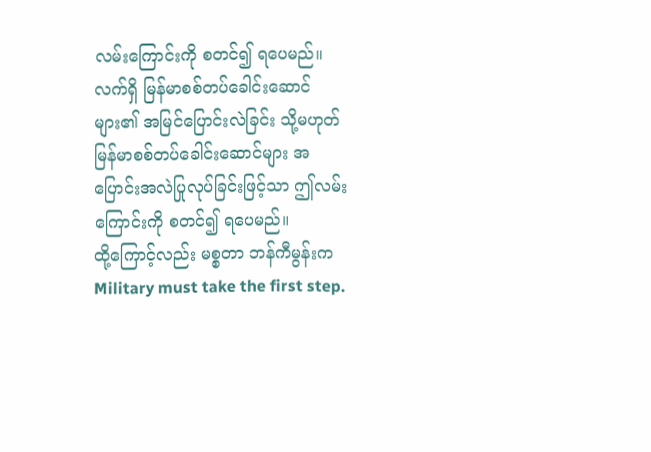လမ်းကြောင်းကို စတင်၍ ရပေမည်။
လက်ရှိ မြန်မာစစ်တပ်ခေါင်းဆောင်များ၏ အမြင်ပြောင်းလဲခြင်း သို့မဟုတ် မြန်မာစစ်တပ်ခေါင်းဆောင်များ အပြောင်းအလဲပြုလုပ်ခြင်းဖြင့်သာ ဤလမ်းကြောင်းကို စတင်၍ ရပေမည်။
ထို့ကြောင့်လည်း မစ္စတာ ဘန်ကီမွန်းက Military must take the first step.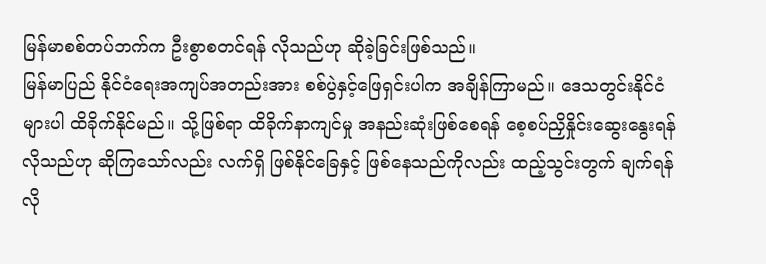မြန်မာစစ်တပ်ဘက်က ဦးစွာစတင်ရန် လိုသည်ဟု ဆိုခဲ့ခြင်းဖြစ်သည်။
မြန်မာပြည် နိုင်ငံရေးအကျပ်အတည်းအား စစ်ပွဲနှင့်ဖြေရှင်းပါက အချိန်ကြာမည်။ ဒေသတွင်းနိုင်ငံများပါ ထိခိုက်နိုင်မည်။ သို့ဖြစ်ရာ ထိခိုက်နာကျင်မှု အနည်းဆုံးဖြစ်စေရန် စေ့စပ်ညှိနှိုင်းဆွေးနွေးရန် လိုသည်ဟု ဆိုကြသော်လည်း လက်ရှိ ဖြစ်နိုင်ခြေနှင့် ဖြစ်နေသည်ကိုလည်း ထည့်သွင်းတွက် ချက်ရန်လို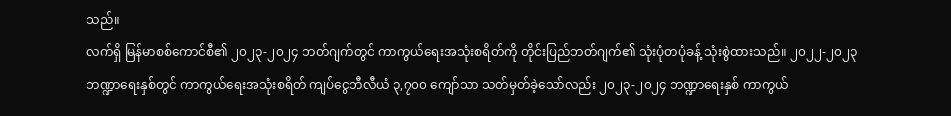သည်။
လက်ရှိ မြန်မာစစ်ကောင်စီ၏ ၂၀၂၃-၂၀၂၄ ဘတ်ဂျက်တွင် ကာကွယ်ရေးအသုံးစရိတ်ကို တိုင်းပြည်ဘတ်ဂျက်၏ သုံးပုံတပုံခန့် သုံးစွဲထားသည်။ ၂၀၂၂-၂၀၂၃ ဘဏ္ဍာရေးနှစ်တွင် ကာကွယ်ရေးအသုံးစရိတ် ကျပ်ငွေဘီလီယံ ၃,၇၀၀ ကျော်သာ သတ်မှတ်ခဲ့သော်လည်း ၂၀၂၃-၂၀၂၄ ဘဏ္ဍာရေးနှစ် ကာကွယ်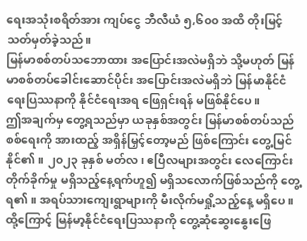ရေးအသုံးစရိတ်အား ကျပ်ငွေ ဘီလီယံ ၅,၆၀၀ အထိ တိုးမြင့်သတ်မှတ်ခဲ့သည်။
မြန်မာစစ်တပ်သဘောထား အပြောင်းအလဲမရှိဘဲ သို့မဟုတ် မြန်မာစစ်တပ်ခေါင်းဆောင်ပိုင်း အပြောင်းအလဲမရှိဘဲ မြန်မာနိုင်ငံရေးပြဿနာကို နိုင်ငံရေးအရ ဖြေရှင်းရန် မဖြစ်နိုင်ပေ။
ဤအချက်မှ တွေ့ရသည်မှာ ယခုနှစ်အတွင်း မြန်မာစစ်တပ်သည် စစ်ရေးကို အားထည့် အရှိန်မြှင့်တော့မည် ဖြစ်ကြောင်း တွေ့မြင်နိုင်၏။ ၂၀၂၃ ခုနှစ် မတ်လ၊ ဧပြီလများအတွင်း လေကြောင်းတိုက်ခိုက်မှု မရှိသည့်နေ့ရက်ဟူ၍ မရှိသလောက်ဖြစ်သည်ကို တွေ့ရ၏။ အရပ်သားကျေးရွာများကို မီးလိုက်မရှို့သည့်နေ့ မရှိပေ။
ထို့ကြောင့် မြန်မာ့နိုင်ငံရေးပြဿနာကို တွေ့ဆုံဆွေးနွေးဖြေ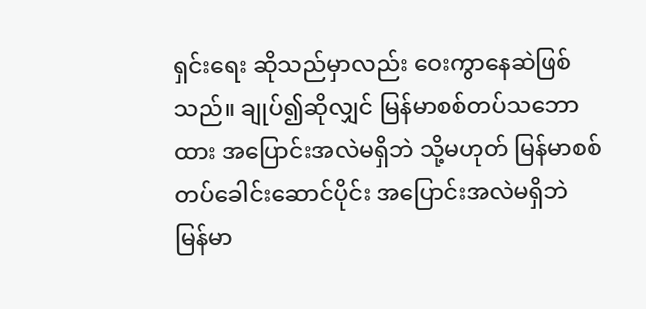ရှင်းရေး ဆိုသည်မှာလည်း ဝေးကွာနေဆဲဖြစ်သည်။ ချုပ်၍ဆိုလျှင် မြန်မာစစ်တပ်သဘောထား အပြောင်းအလဲမရှိဘဲ သို့မဟုတ် မြန်မာစစ်တပ်ခေါင်းဆောင်ပိုင်း အပြောင်းအလဲမရှိဘဲ မြန်မာ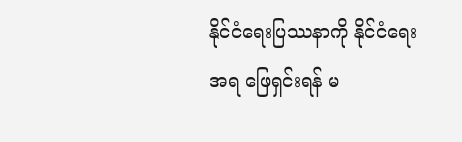နိုင်ငံရေးပြဿနာကို နိုင်ငံရေးအရ ဖြေရှင်းရန် မ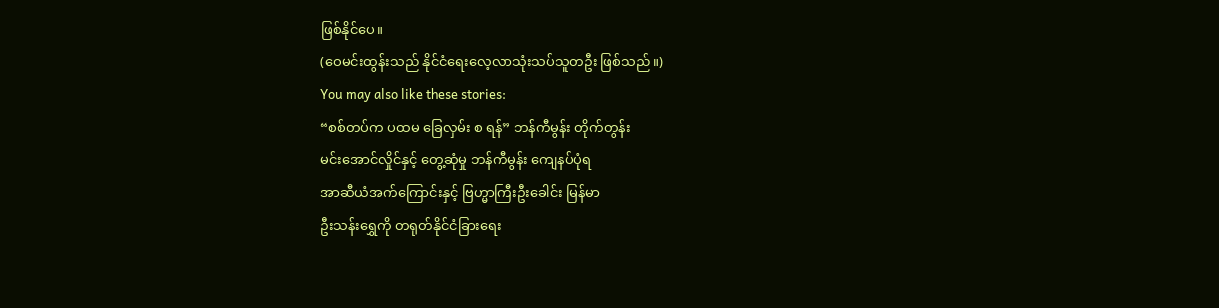ဖြစ်နိုင်ပေ။
(ဝေမင်းထွန်းသည် နိုင်ငံရေးလေ့လာသုံးသပ်သူတဦး ဖြစ်သည်။)
You may also like these stories:
“စစ်တပ်က ပထမ ခြေလှမ်း စ ရန်” ဘန်ကီမွန်း တိုက်တွန်း
မင်းအောင်လှိုင်နှင့် တွေ့ဆုံမှု ဘန်ကီမွန်း ကျေနပ်ပုံရ
အာဆီယံအက်ကြောင်းနှင့် ဗြဟ္မာကြီးဦးခေါင်း မြန်မာ
ဦးသန်းရွှေကို တရုတ်နိုင်ငံခြားရေး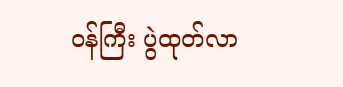ဝန်ကြီး ပွဲထုတ်လာ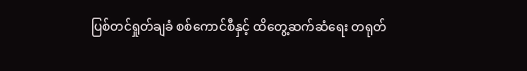ပြစ်တင်ရှုတ်ချခံ စစ်ကောင်စီနှင့် ထိတွေ့ဆက်ဆံရေး တရုတ်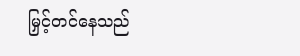မြှင့်တင်နေသည်